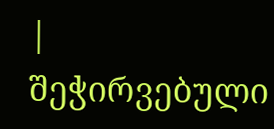|
შეჭირვებული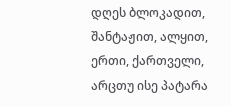დღეს ბლოკადით, შანტაჟით, ალყით, ერთი, ქართველი, არცთუ ისე პატარა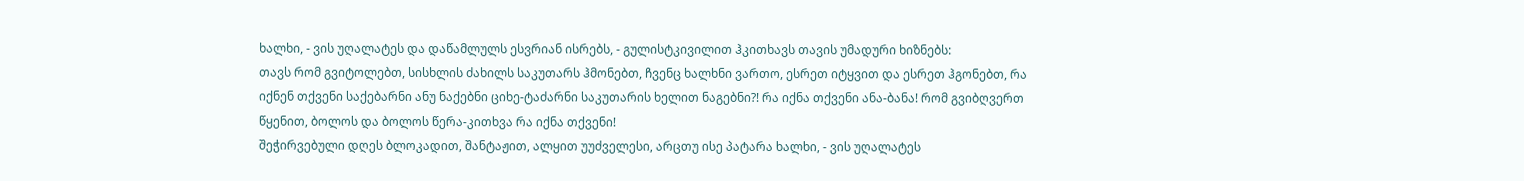ხალხი, - ვის უღალატეს და დაწამლულს ესვრიან ისრებს, - გულისტკივილით ჰკითხავს თავის უმადური ხიზნებს:
თავს რომ გვიტოლებთ, სისხლის ძახილს საკუთარს ჰმონებთ, ჩვენც ხალხნი ვართო, ესრეთ იტყვით და ესრეთ ჰგონებთ, რა იქნენ თქვენი საქებარნი ანუ ნაქებნი ციხე-ტაძარნი საკუთარის ხელით ნაგებნი?! რა იქნა თქვენი ანა-ბანა! რომ გვიბღვერთ წყენით, ბოლოს და ბოლოს წერა-კითხვა რა იქნა თქვენი!
შეჭირვებული დღეს ბლოკადით, შანტაჟით, ალყით უუძველესი, არცთუ ისე პატარა ხალხი, - ვის უღალატეს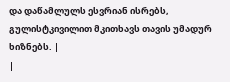და დაწამლულს ესვრიან ისრებს, გულისტკივილით მკითხავს თავის უმადურ ხიზნებს. |
|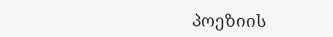პოეზიის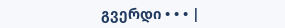გვერდი • • • |